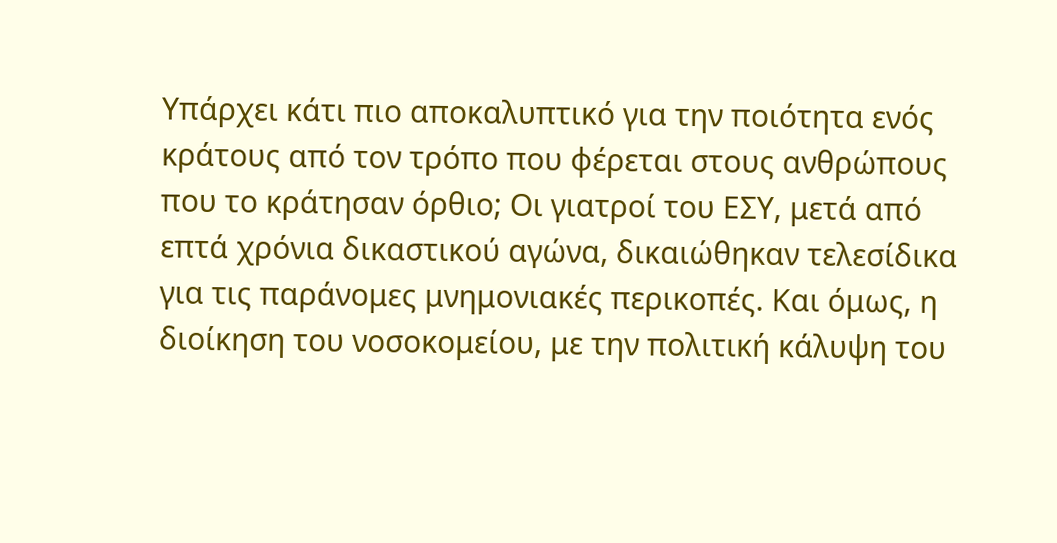Υπάρχει κάτι πιο αποκαλυπτικό για την ποιότητα ενός κράτους από τον τρόπο που φέρεται στους ανθρώπους που το κράτησαν όρθιο; Οι γιατροί του ΕΣΥ, μετά από επτά χρόνια δικαστικού αγώνα, δικαιώθηκαν τελεσίδικα για τις παράνομες μνημονιακές περικοπές. Και όμως, η διοίκηση του νοσοκομείου, με την πολιτική κάλυψη του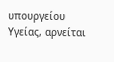υπουργείου Υγείας, αρνείται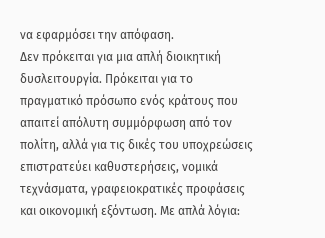να εφαρμόσει την απόφαση.
Δεν πρόκειται για μια απλή διοικητική δυσλειτουργία. Πρόκειται για το πραγματικό πρόσωπο ενός κράτους που απαιτεί απόλυτη συμμόρφωση από τον πολίτη, αλλά για τις δικές του υποχρεώσεις επιστρατεύει καθυστερήσεις, νομικά τεχνάσματα, γραφειοκρατικές προφάσεις και οικονομική εξόντωση. Με απλά λόγια: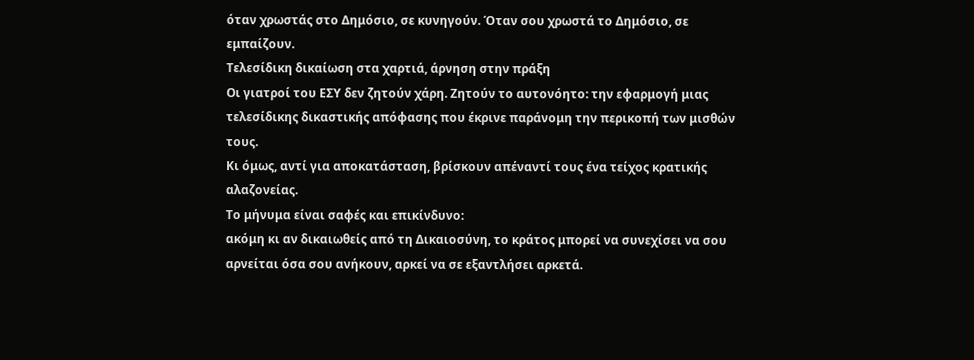όταν χρωστάς στο Δημόσιο, σε κυνηγούν. Όταν σου χρωστά το Δημόσιο, σε εμπαίζουν.
Τελεσίδικη δικαίωση στα χαρτιά, άρνηση στην πράξη
Οι γιατροί του ΕΣΥ δεν ζητούν χάρη. Ζητούν το αυτονόητο: την εφαρμογή μιας τελεσίδικης δικαστικής απόφασης που έκρινε παράνομη την περικοπή των μισθών τους.
Κι όμως, αντί για αποκατάσταση, βρίσκουν απέναντί τους ένα τείχος κρατικής αλαζονείας.
Το μήνυμα είναι σαφές και επικίνδυνο:
ακόμη κι αν δικαιωθείς από τη Δικαιοσύνη, το κράτος μπορεί να συνεχίσει να σου αρνείται όσα σου ανήκουν, αρκεί να σε εξαντλήσει αρκετά.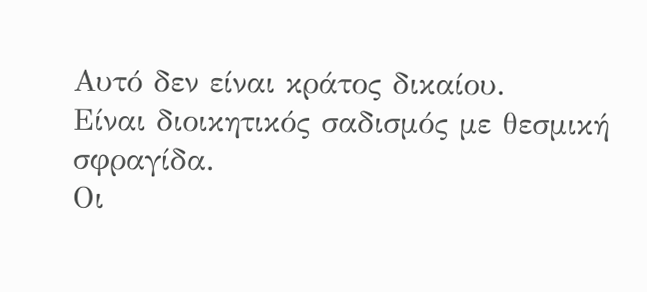Αυτό δεν είναι κράτος δικαίου.
Είναι διοικητικός σαδισμός με θεσμική σφραγίδα.
Οι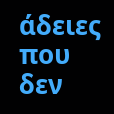άδειες που δεν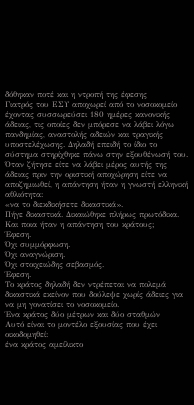δόθηκαν ποτέ και η ντροπή της έφεσης
Γιατρός του ΕΣΥ αποχωρεί από το νοσοκομείο έχοντας συσσωρεύσει 180 ημέρες κανονικής άδειας, τις οποίες δεν μπόρεσε να λάβει λόγω πανδημίας, αναστολής αδειών και τραγικής υποστελέχωσης. Δηλαδή επειδή το ίδιο το σύστημα στηρίχθηκε πάνω στην εξουθένωσή του.
Όταν ζήτησε είτε να λάβει μέρος αυτής της άδειας πριν την οριστική αποχώρηση είτε να αποζημιωθεί, η απάντηση ήταν η γνωστή ελληνική αθλιότητα:
«να το διεκδικήσετε δικαστικά».
Πήγε δικαστικά. Δικαιώθηκε πλήρως πρωτόδικα.
Και ποια ήταν η απάντηση του κράτους;
Έφεση.
Όχι συμμόρφωση.
Όχι αναγνώριση.
Όχι στοιχειώδης σεβασμός.
Έφεση.
Το κράτος δηλαδή δεν ντρέπεται να πολεμά δικαστικά εκείνον που δούλεψε χωρίς άδειες για να μη γονατίσει το νοσοκομείο.
Ένα κράτος δύο μέτρων και δύο σταθμών
Αυτό είναι το μοντέλο εξουσίας που έχει οικοδομηθεί:
ένα κράτος αμείλικτο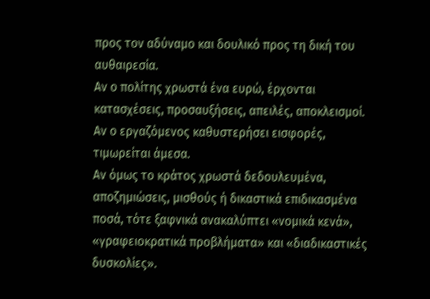προς τον αδύναμο και δουλικό προς τη δική του αυθαιρεσία.
Αν ο πολίτης χρωστά ένα ευρώ, έρχονται κατασχέσεις, προσαυξήσεις, απειλές, αποκλεισμοί.
Αν ο εργαζόμενος καθυστερήσει εισφορές, τιμωρείται άμεσα.
Αν όμως το κράτος χρωστά δεδουλευμένα, αποζημιώσεις, μισθούς ή δικαστικά επιδικασμένα ποσά, τότε ξαφνικά ανακαλύπτει «νομικά κενά», «γραφειοκρατικά προβλήματα» και «διαδικαστικές δυσκολίες».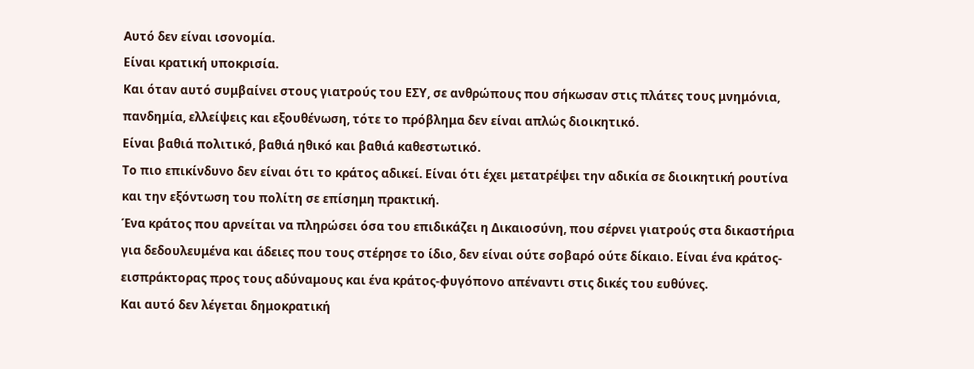Αυτό δεν είναι ισονομία.
Είναι κρατική υποκρισία.
Και όταν αυτό συμβαίνει στους γιατρούς του ΕΣΥ, σε ανθρώπους που σήκωσαν στις πλάτες τους μνημόνια, πανδημία, ελλείψεις και εξουθένωση, τότε το πρόβλημα δεν είναι απλώς διοικητικό.
Είναι βαθιά πολιτικό, βαθιά ηθικό και βαθιά καθεστωτικό.
Το πιο επικίνδυνο δεν είναι ότι το κράτος αδικεί. Είναι ότι έχει μετατρέψει την αδικία σε διοικητική ρουτίνα και την εξόντωση του πολίτη σε επίσημη πρακτική.
Ένα κράτος που αρνείται να πληρώσει όσα του επιδικάζει η Δικαιοσύνη, που σέρνει γιατρούς στα δικαστήρια για δεδουλευμένα και άδειες που τους στέρησε το ίδιο, δεν είναι ούτε σοβαρό ούτε δίκαιο. Είναι ένα κράτος-εισπράκτορας προς τους αδύναμους και ένα κράτος-φυγόπονο απέναντι στις δικές του ευθύνες.
Και αυτό δεν λέγεται δημοκρατική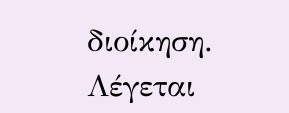διοίκηση. Λέγεται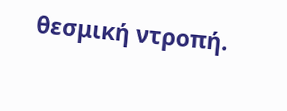θεσμική ντροπή.